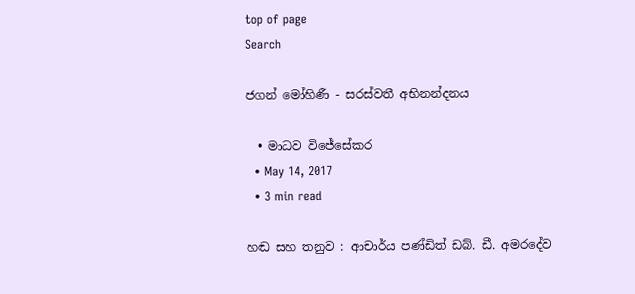top of page
Search

ජගන් මෝහිණී - සරස්වතී අභිනන්දනය

  • මාධව විජේසේකර
  • May 14, 2017
  • 3 min read

හඬ සහ තනුව : ආචාර්ය පණ්ඩිත් ඩබ්. ඩී. අමරදේව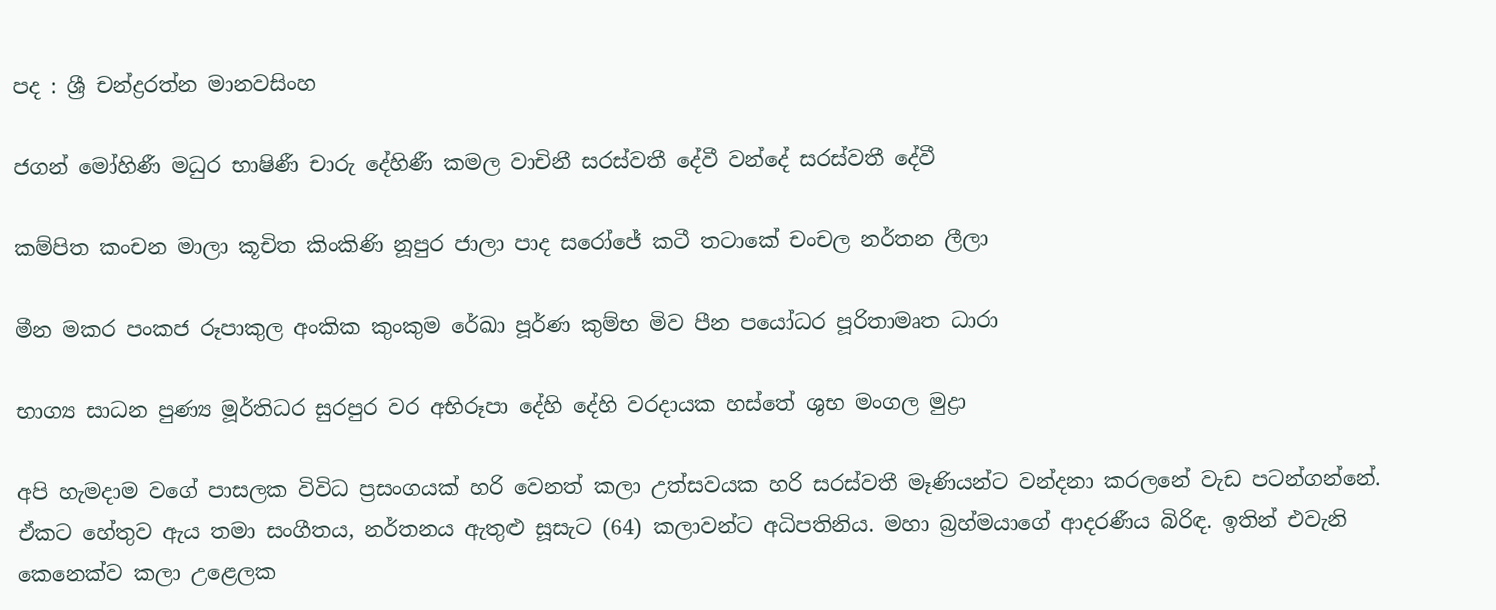පද : ශ්‍රී චන්ද්‍රරත්න මානවසිංහ

ජගන් මෝහිණී මධුර භාෂිණී චාරු දේහිණී කමල වාචිනී සරස්‌වතී දේවී වන්දේ සරස්‌වතී දේවී

කම්පිත කංචන මාලා කූචිත කිංකිණි නූපුර ජාලා පාද සරෝජේ කටී තටාකේ චංචල නර්තන ලීලා

මීන මකර පංකජ රූපාකුල අංකික කුංකුම රේඛා පූර්ණ කුම්භ මිව පීන පයෝධර පූරිතාමෘත ධාරා

භාග්‍ය සාධන පුණ්‍ය මූර්තිධර සුරපුර වර අභිරූපා දේහි දේහි වරදායක හස්‌තේ ශුභ මංගල මුද්‍රා

අපි හැමදාම වගේ පාසලක විවිධ ප්‍රසංගයක් හරි වෙනත් කලා උත්සවයක හරි සරස්වතී මෑණියන්ට වන්දනා කරලනේ වැඩ පටන්ගන්නේ. ඒකට හේතුව ඇය තමා සංගීතය, නර්තනය ඇතුළු සූසැට (64) කලාවන්ට අධිපතිනිය. මහා බ්‍රහ්මයාගේ ආදරණී‍ය බිරිඳ. ඉතින් එවැනි කෙනෙක්ව කලා උළෙලක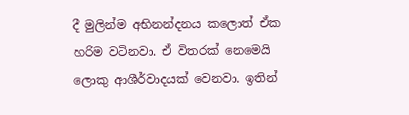දී මුලින්ම අභිනන්දනය කලොත් ඒක හරිම වටිනවා. ඒ විතරක් නෙමෙයි ලොකු ආශීර්වාදයක් වෙනවා. ඉතින්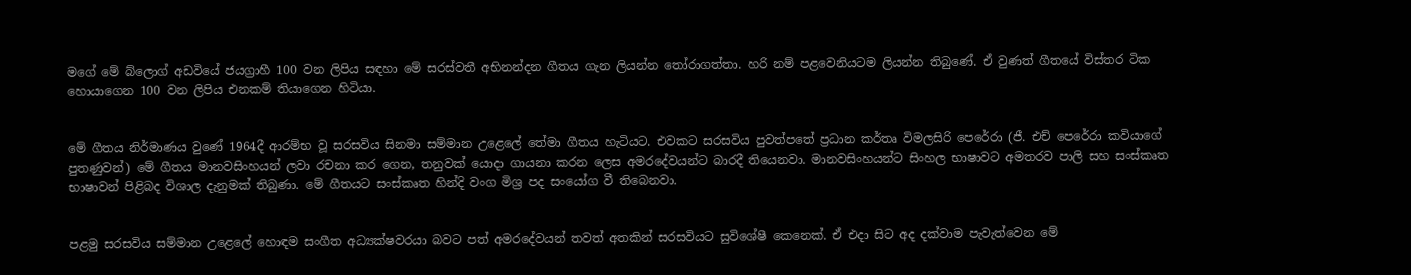මගේ මේ බ්ලොග් අඩවියේ ජයග්‍රාහී 100 වන ලිපිය සඳහා මේ සරස්වතී අභිනන්දන ගීතය ගැන ලියන්න තෝරාගත්තා. හරි නම් පළවෙනියටම ලියන්න තිබුණේ. ඒ වුණත් ගීතයේ විස්තර ටික හොයාගෙන 100 වන ලිපිය එනකම් තියාගෙන හිටියා.


මේ ගීතය නිර්මාණය වුණේ 1964දී ආරම්භ වූ සරසවිය සිනමා සම්මාන උළෙලේ තේමා ගීතය හැටියට. එවකට සරසවිය පුවත්පතේ ප්‍රධාන කර්තෘ විමලසිරි පෙරේරා (ජී. එච් පෙරේරා කවියාගේ පුතණුවන්) මේ ගීතය මානවසිංහයන් ලවා රචනා කර ගෙන, තනුවක් යොදා ගායනා කරන ලෙස අමරදේවයන්ට බාරදී තියෙනවා. මානවසිංහයන්ට සිංහල භාෂාවට අමතරව පාලි සහ සංස්කෘත භාෂාවන් පිළිබද විශාල දැනුමක් තිබුණා. මේ ගීතයට සංස්කෘත හින්දි වංග මිශ්‍ර පද සංයෝග වී තිබෙනවා.


පළමු සරසවිය සම්මාන උළෙලේ හොඳම සංගීත අධ්‍යක්ෂවරයා බවට පත් අමරදේවයන් තවත් අතකින් සරසවියට සුවිශේෂී කෙනෙක්. ඒ එදා සිට අද දක්වාම පැවැත්වෙන මේ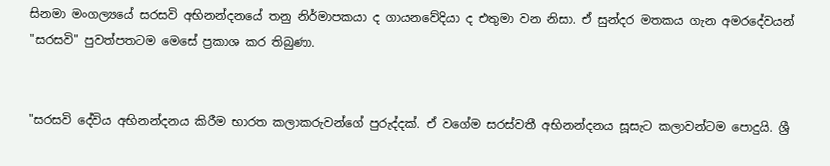සිනමා මංගල්‍යයේ සරසවි අභිනන්දනයේ තනු නිර්මාපකයා ද ගායනවේදියා ද එතුමා වන නිසා. ඒ සුන්දර මතකය ගැන අමරදේවයන් "සරසවි" පුවත්පතටම මෙසේ ප්‍රකාශ කර තිබුණා.


"සරසවි දේවිය අභිනන්දනය කිරීම භාරත කලාකරුවන්ගේ පුරුද්දක්. ඒ වගේම සරස්වතී අභිනන්දනය සූසැට කලාවන්ටම පොදුයි. ශ්‍රී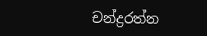චන්ද්‍රරත්න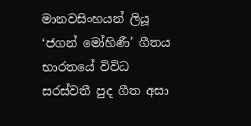මානවසිංහයන් ලියූ ‘ජගන් මෝහිණී’ ගීතය භාරතයේ විවිධ සරස්වතී පුද ගීත අසා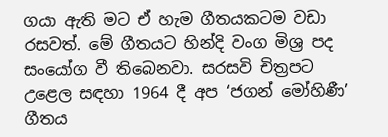ගයා ඇති මට ඒ හැම ගීතයකටම වඩා රසවත්. මේ ගීතයට හින්දි වංග මිශ්‍ර පද සංයෝග වී තිබෙනවා. සරසවි චිත්‍රපට උළෙල සඳහා 1964 දී අප ‘ජගන් මෝහිණී’ ගීතය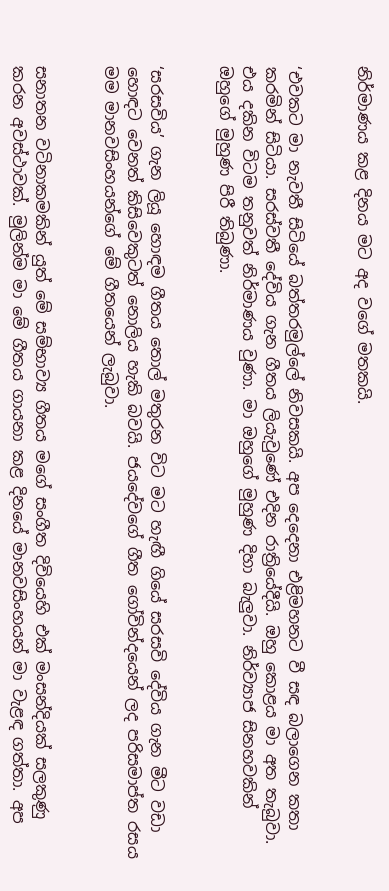නිර්මාණය කළ දිනය මට අද වගේ මතකයි.


‘එවකට මා නැවතී සිටියේ බත්තරමුල්ලේ නිවසකයි. අප දෙදෙනා එළිමහනට වී සඳ බලාගෙන කතා කරමින් සිටියා. සරස්වතී දේවිය ගැන ගීතය ලියැවුණේ එදින රාත්‍රියේදීයි. ඔහු කොළය මා අත තැබුවා. එය දකින විටම තනුවත් නිර්මාණය වුණා. මා ඔහුගේ මුහුණ දිහා බැලුවා. නිර්ව්‍යාජ සිනහවකින් ඔහුගේ මුහුණ පිරී තිබුණා.


‘සරසවිය’ ගැන ලියූ හොඳම ගීතය තොල් මතුරන විට මට හැඟී ගියේ සරසවි දේවිය ගැන මීට වඩා හොඳට වෙනත් කිසිවෙකුටත් නොලිය හැකි බවයි. ජයදේවගේ ගීත ගෝවින්දයෙන් ලද පරිසමාප්ත රසය මම මානවසිංහයන්ගේ මේ ගීතයෙන් ලැබුවා.


සනාතන වටිනාකමකින් යුත් මේ සම්භාව්‍ය ගීතය මගේ සංගීත දිවියෙහි එක් මංසන්දියක් සලකුණු කරන අවස්ථාවක්. මුලින්ම මා මේ ගීතය ගායනා කළ දිනයේ මානවසිංහයන් මා වැළඳ ගත්තා. අප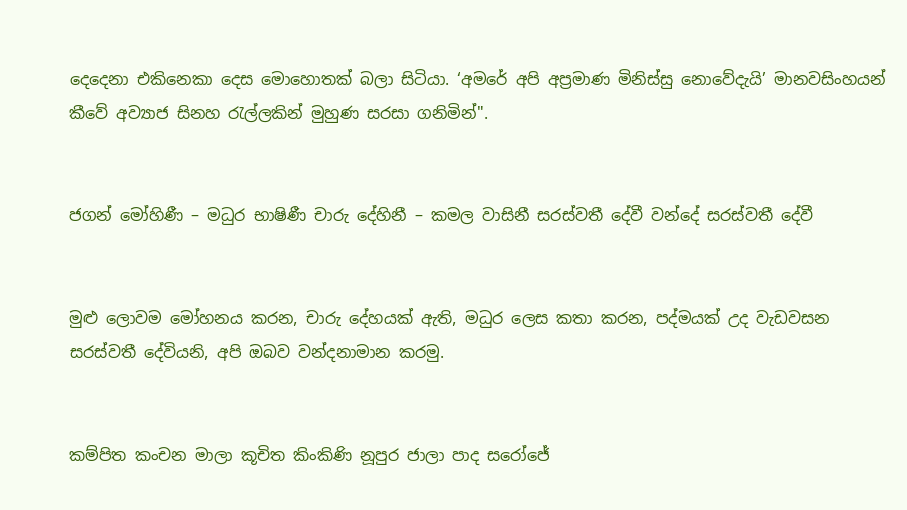දෙදෙනා එකිනෙකා දෙස මොහොතක් බලා සිටියා. ‘අමරේ අපි අප්‍රමාණ මිනිස්සු නොවේදැයි’ මානවසිංහයන් කීවේ අව්‍යාජ සිනහ රැල්ලකින් මුහුණ සරසා ගනිමින්".


ජගන් මෝහිණී – මධුර භාෂිණී චාරු දේහිනී – කමල වාසිනී සරස්‌වතී දේවී වන්දේ සරස්‌වතී දේවී


මුළු ලොවම මෝහනය කරන, චාරු දේහයක් ඇති, මධුර ලෙස කතා කරන, පද්මයක් උද වැඩවසන සරස්වතී දේවියනි, අපි ඔබව වන්දනාමාන කරමු.


කම්පිත කංචන මාලා කූචිත කිංකිණි නූපුර ජාලා පාද සරෝජේ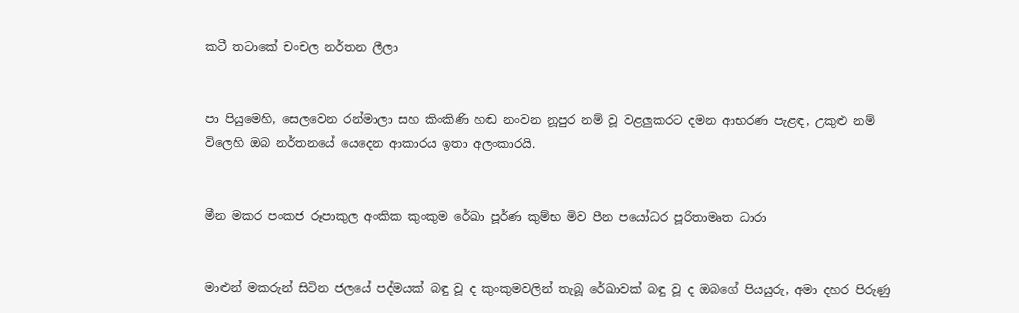කටී තටාකේ චංචල නර්තන ලීලා


පා පියුමෙහි, සෙලවෙන රන්මාලා සහ කිංකිණි හඬ නංවන නූපුර නම් වූ වළලුකරට දමන ආභරණ පැළඳ, උකුළු නම් විලෙහි ඔබ නර්තන‍යේ යෙදෙන ආකාරය ඉතා අලංකාරයි.


මීන මකර පංකජ රූපාකුල අංකික කුංකුම රේඛා පූර්ණ කුම්භ මිව පීන පයෝධර පූරිතාමෘත ධාරා


මාළුන් මකරුන් සිටින ජලයේ පද්මයක් බඳු වූ ද කුංකුමවලින් තැබූ රේඛාවක් බඳු වූ ද ඔබගේ පියයුරු, අමා දහර පිරුණු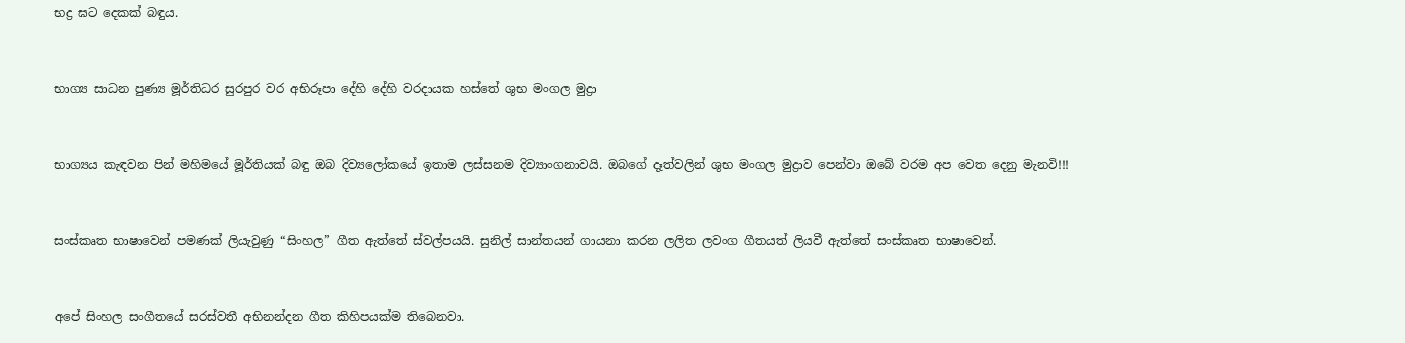භද්‍ර ඝට දෙකක් බඳුය.


භාග්‍ය සාධන පුණ්‍ය මූර්තිධර සුරපුර වර අභිරූපා දේහි දේහි වරදායක හස්‌තේ ශුභ මංගල මුද්‍රා


භාග්‍යය කැඳවන පින් මහිමයේ මූර්තියක් බඳු ඔබ දිව්‍යලෝකයේ ඉතාම ලස්සනම දිව්‍යාංගනාවයි. ඔබගේ දෑත්වලින් ශුභ මංගල මුද්‍රාව පෙන්වා ඔබේ වරම අප වෙත දෙනු මැනවි!!!


සංස්කෘත භාෂාවෙන් පමණක් ලියැවුණු “සිංහල” ගීත ඇත්තේ ස්වල්පයයි. සුනිල් සාන්තයන් ගායනා කරන ලලිත ලවංග ගීතයත් ලියවී ඇත්තේ සංස්කෘත භාෂාවෙන්.


අපේ සිංහල සංගීතයේ සරස්වතී අභිනන්දන ගීත කිහිපයක්ම තිබෙනවා.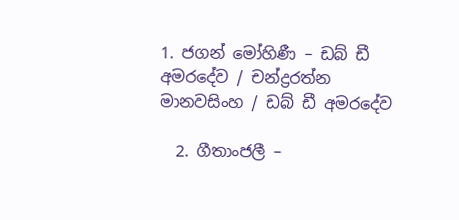1. ජගන් මෝහිණී – ඩබ් ඩී අමරදේව / චන්ද්‍රරත්න මානවසිංහ / ඩබ් ඩී අමරදේව

  2. ගීතාංජලී –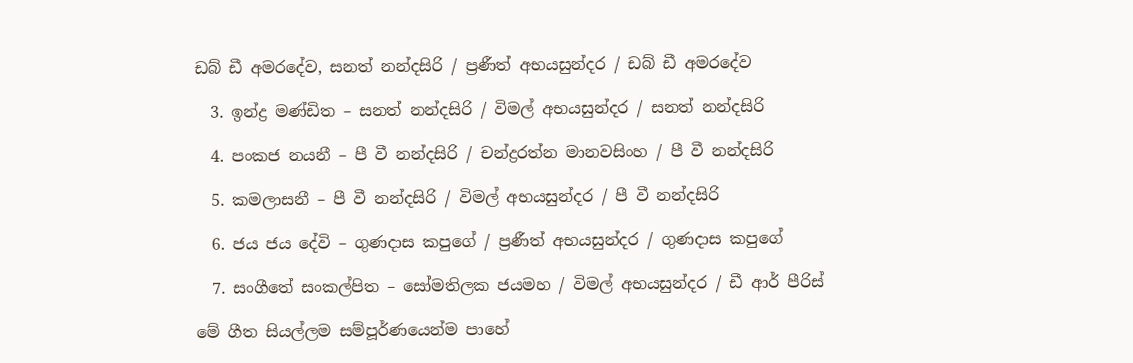ඩබ් ඩී අමරදේව, සනත් නන්දසිරි / ප්‍රණීත් අභයසුන්දර / ඩබ් ඩී අමරදේව

  3. ඉන්ද්‍ර මණ්ඩිත – සනත් නන්දසිරි / විමල් අභයසුන්දර / සනත් නන්දසිරි

  4. පංකජ නයනී – පී වී නන්දසිරි / චන්ද්‍රරත්න මානවසිංහ / පී වී නන්දසිරි

  5. කමලාසනී – පී වී නන්දසිරි / විමල් අභයසුන්දර / පී වී නන්දසිරි

  6. ජය ජය දේවි – ගුණදාස කපුගේ / ප්‍රණීත් අභයසුන්දර / ගුණදාස කපුගේ

  7. සංගීතේ සංකල්පිත – සෝමතිලක ජයමහ / විමල් අභයසුන්දර / ඩී ආර් පීරිස්

මේ ගීත සියල්ලම සම්පූර්ණයෙන්ම පාහේ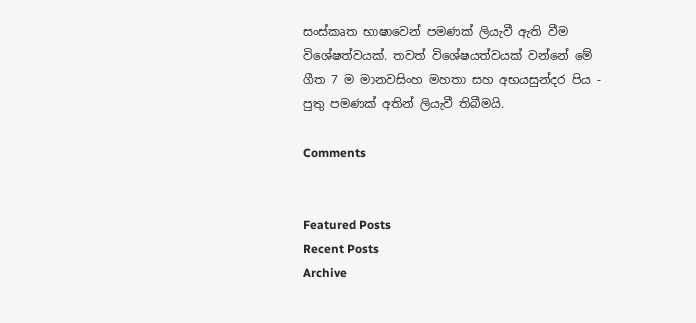සංස්කෘත භාෂාවෙන් පමණක් ලියැවී ඇති වීම විශේෂත්වයක්. තවත් විශේෂයත්වයක් වන්නේ මේ ගීත 7 ම මානවසිංහ මහතා සහ අභයසුන්දර පිය - පුතු පමණක් අතින් ලියැවී තිබීමයි.

Comments


Featured Posts
Recent Posts
Archive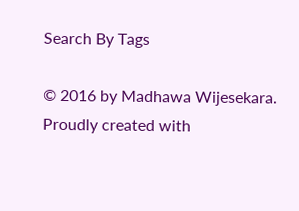Search By Tags

© 2016 by Madhawa Wijesekara. Proudly created with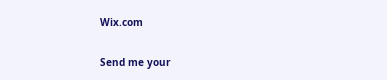Wix.com

Send me your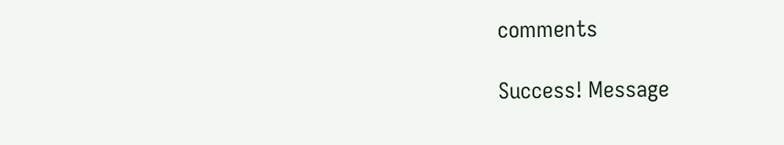comments

Success! Message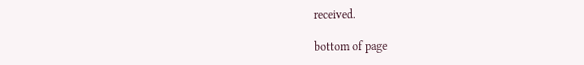received.

bottom of page